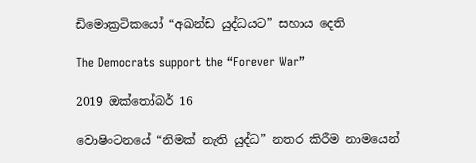ඩිමොක්‍රටිකයෝ “අඛන්ඩ යුද්ධයට” සහාය දෙති

The Democrats support the “Forever War”

2019 ඔක්තෝබර් 16

වොෂිංටනයේ “නිමක් නැති යුද්ධ” නතර කිරීම නාමයෙන්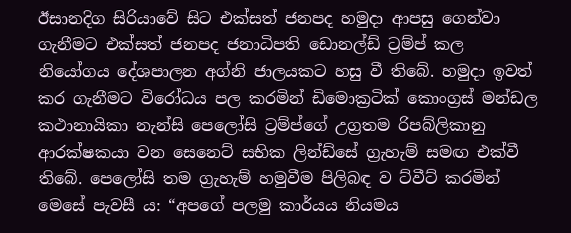ඊසානදිග සිරියාවේ සිට එක්සත් ජනපද හමුදා ආපසු ගෙන්වා ගැනීමට එක්සත් ජනපද ජනාධිපති ඩොනල්ඩ් ට්‍රම්ප් කල නියෝගය දේශපාලන අග්නි ජාලයකට හසු වී තිබේ. හමුදා ඉවත් කර ගැනීමට විරෝධය පල කරමින් ඩිමොක්‍රටික් කොංග්‍රස් මන්ඩල කථානායිකා නැන්සි පෙලෝසි ට්‍රම්ප්ගේ උග්‍රතම රිපබ්ලිකානු ආරක්ෂකයා වන සෙනෙට් සභික ලින්ඩ්සේ ග්‍රැහැම් සමඟ එක්වී තිබේ. පෙලෝසි තම ග්‍රැහැම් හමුවීම පිලිබඳ ව ට්වීට් කරමින් මෙසේ පැවසී ය: “අපගේ පලමු කාර්යය නියමය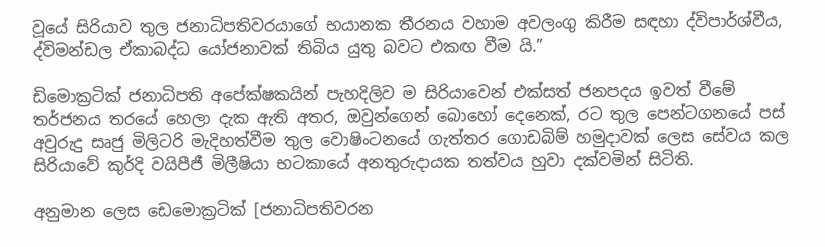වූයේ සිරියාව තුල ජනාධිපතිවරයාගේ භයානක තීරනය වහාම අවලංගු කිරීම සඳහා ද්විපාර්ශ්වීය, ද්විමන්ඩල ඒකාබද්ධ යෝජනාවක් තිබිය යුතු බවට එකඟ වීම යි.”

ඩිමොක්‍රටික් ජනාධිපති අපේක්ෂකයින් පැහදිලිව ම සිරියාවෙන් එක්සත් ජනපදය ඉවත් වීමේ තර්ජනය තරයේ හෙලා දැක ඇති අතර, ඔවුන්ගෙන් බොහෝ දෙනෙක්, රට තුල පෙන්ටගනයේ පස් අවුරුදු සෘජු මිලිටරි මැදිහත්වීම තුල වොෂිංටනයේ ගැත්තර ගොඩබිම් හමුදාවක් ලෙස සේවය කල සිරියාවේ කුර්දි වයිපීජී මිලීෂියා භටකායේ අනතුරුදායක තත්වය හුවා දක්වමින් සිටිති.

අනුමාන ලෙස ඩෙමොක්‍රටික් [ජනාධිපතිවරන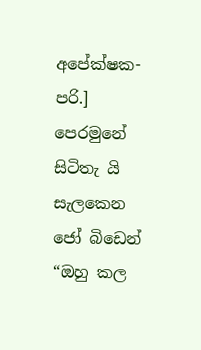අපේක්ෂක- පරි.] පෙරමුනේ සිටිතැ යි සැලකෙන ජෝ බිඩෙන් “ඔහු කල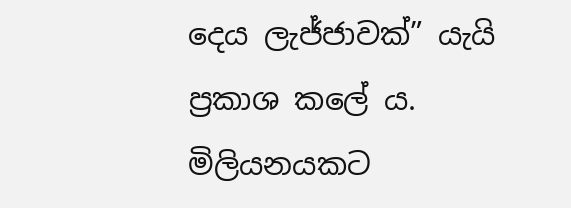දෙය ලැජ්ජාවක්” යැයි ප්‍රකාශ කලේ ය. මිලියනයකට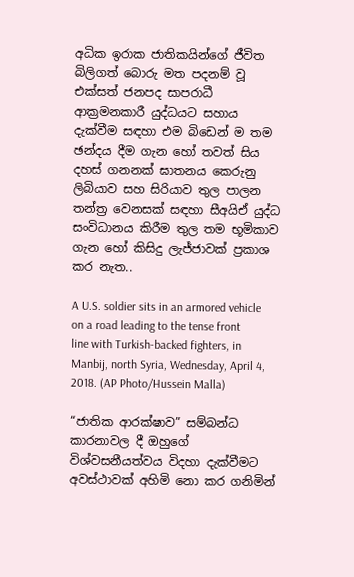අධික ඉරාක ජාතිකයින්ගේ ජීවිත බිලිගත් බොරු මත පදනම් වූ එක්සත් ජනපද සාපරාධී ආක්‍රමනකාරී යුද්ධයට සහාය දැක්වීම සඳහා එම බිඩෙන් ම තම ඡන්දය දීම ගැන හෝ තවත් සිය දහස් ගනනක් ඝාතනය කෙරුනු ලිබියාව සහ සිරියාව තුල පාලන තන්ත්‍ර වෙනසක් සඳහා සීඅයිඒ යුද්ධ සංවිධානය කිරීම තුල තම භූමිකාව ගැන හෝ කිසිදු ලැජ්ජාවක් ප්‍රකාශ කර නැත..

A U.S. soldier sits in an armored vehicle on a road leading to the tense front line with Turkish-backed fighters, in Manbij, north Syria, Wednesday, April 4, 2018. (AP Photo/Hussein Malla)

“ජාතික ආරක්ෂාව” සම්බන්ධ කාරනාවල දී ඔහුගේ විශ්වසනීයත්වය විදහා දැක්වීමට අවස්ථාවක් අහිමි නො කර ගනිමින්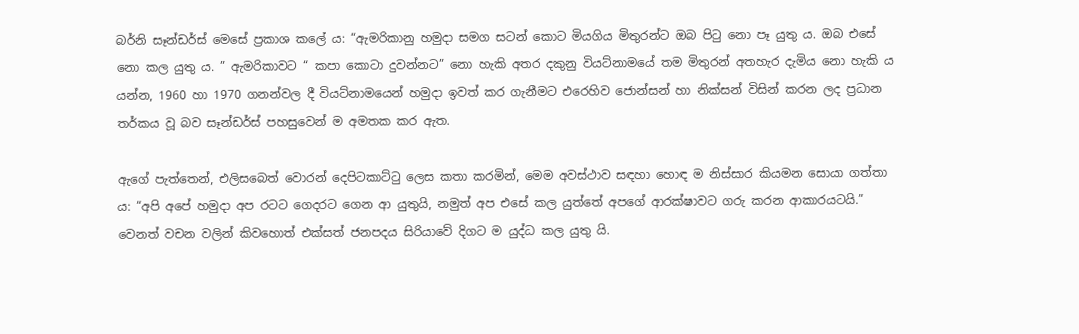බර්නි සෑන්ඩර්ස් මෙසේ ප්‍රකාශ කලේ ය: “ඇමරිකානු හමුදා සමග සටන් කොට මියගිය මිතුරන්ට ඔබ පිටු නො පෑ යුතු ය. ඔබ එසේ නො කල යුතු ය. ” ඇමරිකාවට “ කපා කොටා දුවන්නට” නො හැකි අතර දකුනු වියට්නාමයේ තම මිතුරන් අතහැර දැමිය නො හැකි ය යන්න, 1960 හා 1970 ගනන්වල දී වියට්නාමයෙන් හමුදා ඉවත් කර ගැනීමට එරෙහිව ජොන්සන් හා නික්සන් විසින් කරන ලද ප්‍රධාන තර්කය වූ බව සෑන්ඩර්ස් පහසුවෙන් ම අමතක කර ඇත.

ඇගේ පැත්තෙන්, එලිසබෙත් වොරන් දෙපිටකාට්ටු ලෙස කතා කරමින්, මෙම අවස්ථාව සඳහා හොඳ ම නිස්සාර කියමන සොයා ගත්තා ය: “අපි අපේ හමුදා අප රටට ගෙදරට ගෙන ආ යුතුයි, නමුත් අප එසේ කල යුත්තේ අපගේ ආරක්ෂාවට ගරු කරන ආකාරයටයි.” වෙනත් වචන වලින් කිවහොත් එක්සත් ජනපදය සිරියාවේ දිගට ම යුද්ධ කල යුතු යි.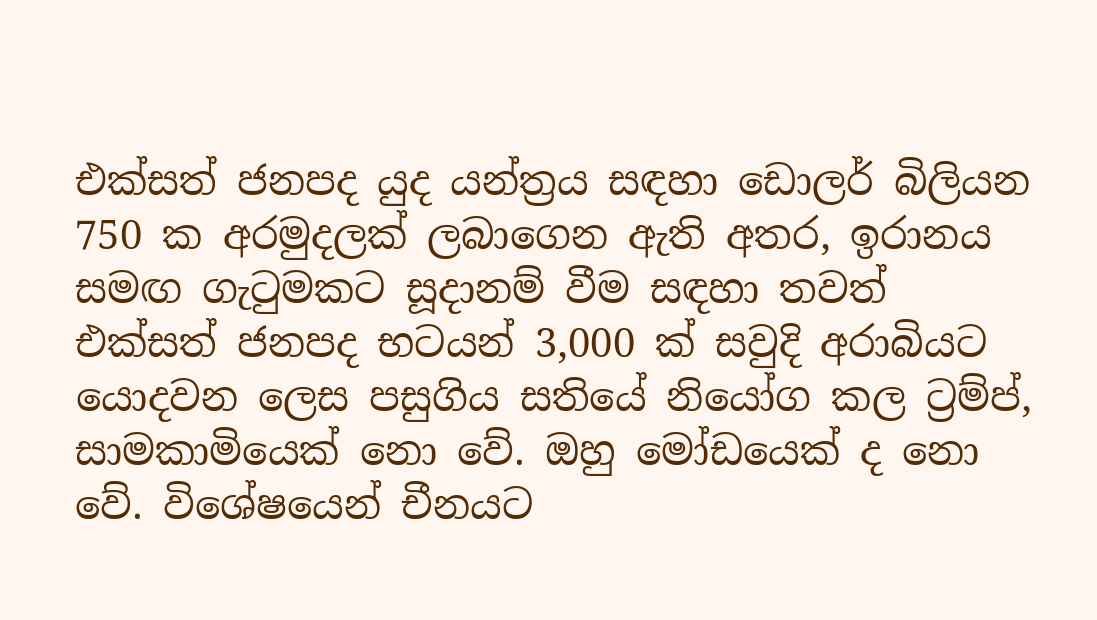එක්සත් ජනපද යුද යන්ත්‍රය සඳහා ඩොලර් බිලියන 750 ක අරමුදලක් ලබාගෙන ඇති අතර, ඉරානය සමඟ ගැටුමකට සූදානම් වීම සඳහා තවත් එක්සත් ජනපද භටයන් 3,000 ක් සවුදි අරාබියට යොදවන ලෙස පසුගිය සතියේ නියෝග කල ට්‍රම්ප්, සාමකාමියෙක් නො වේ. ඔහු මෝඩයෙක් ද නො වේ. විශේෂයෙන් චීනයට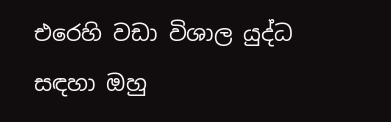එරෙහි වඩා විශාල යුද්ධ සඳහා ඔහු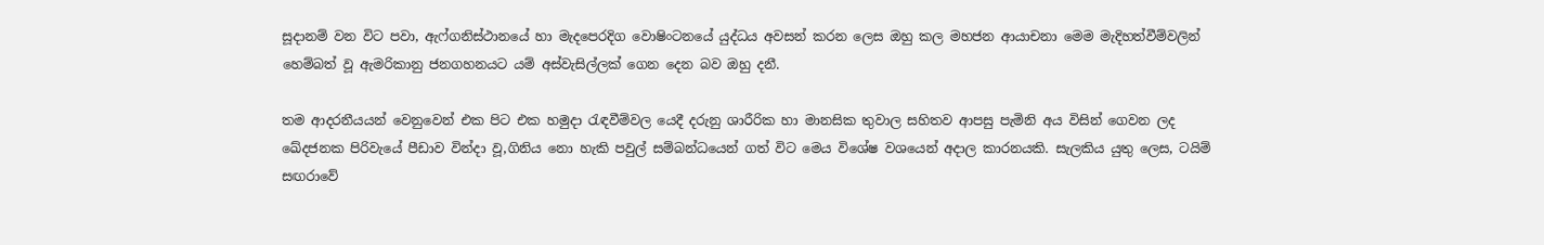සූදානම් වන විට පවා, ඇෆ්ගනිස්ථානයේ හා මැදපෙරදිග වොෂිංටනයේ යුද්ධය අවසන් කරන ලෙස ඔහු කල මහජන ආයාචනා මෙම මැදිහත්වීම්වලින් හෙම්බත් වූ ඇමරිකානු ජනගහනයට යම් අස්වැසිල්ලක් ගෙන දෙන බව ඔහු දනී.

තම ආදරනීයයන් වෙනුවෙන් එක පිට එක හමුදා රැඳවීම්වල යෙදී දරුනු ශාරීරික හා මානසික තුවාල සහිතව ආපසු පැමිනි අය විසින් ගෙවන ලද ඛේදජනක පිරිවැයේ පීඩාව වින්දා වූ,ගිනිය නො හැකි පවුල් සම්බන්ධයෙන් ගත් විට මෙය විශේෂ වශයෙන් අදාල කාරනයකි. සැලකිය යුතු ලෙස, ටයිම් සඟරාවේ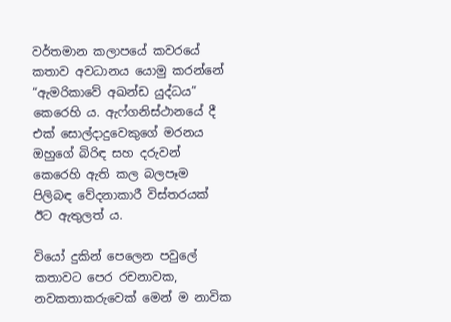වර්තමාන කලාපයේ කවරයේ කතාව අවධානය යොමු කරන්නේ “ඇමරිකාවේ අඛන්ඩ යුද්ධය” කෙරෙහි ය. ඇෆ්ගනිස්ථානයේ දී එක් සොල්දාදුවෙකුගේ මරනය ඔහුගේ බිරිඳ සහ දරුවන් කෙරෙහි ඇති කල බලපෑම පිලිබඳ වේදනාකාරී විස්තරයක් ඊට ඇතුලත් ය.

වියෝ දුකින් පෙලෙන පවුලේ කතාවට පෙර රචනාවක, නවකතාකරුවෙක් මෙන් ම නාවික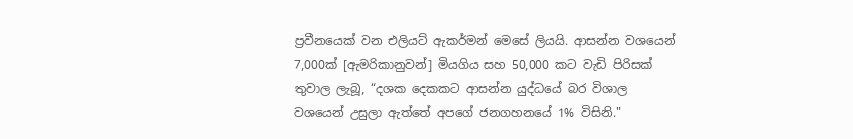ප්‍රවීනයෙක් වන එලියට් ඇකර්මන් මෙසේ ලියයි. ආසන්න වශයෙන් 7,000ක් [ඇමරිකානුවන්] මියගිය සහ 50,000 කට වැඩි පිරිසක් තුවාල ලැබූ, “දශක දෙකකට ආසන්න යුද්ධයේ බර විශාල වශයෙන් උසුලා ඇත්තේ අපගේ ජනගහනයේ 1% විසිනි."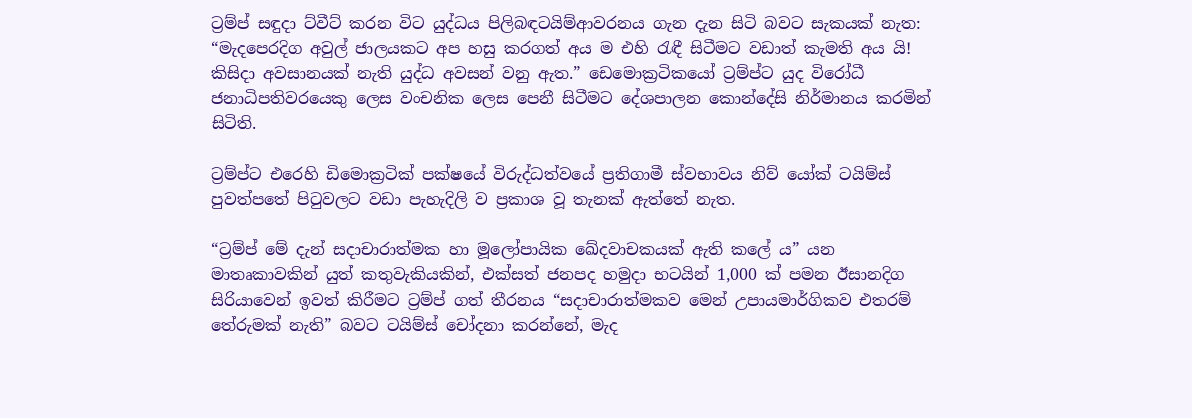ට්‍රම්ප් සඳුදා ට්වීට් කරන විට යුද්ධය පිලිබඳටයිම්ආවරනය ගැන දැන සිටි බවට සැකයක් නැත: “මැදපෙරදිග අවුල් ජාලයකට අප හසු කරගත් අය ම එහි රැඳී සිටීමට වඩාත් කැමති අය යි! කිසිදා අවසානයක් නැති යුද්ධ අවසන් වනු ඇත.” ඩෙමොක්‍රටිකයෝ ට්‍රම්ප්ට යුද විරෝධී ජනාධිපතිවරයෙකු ලෙස වංචනික ලෙස පෙනී සිටීමට දේශපාලන කොන්දේසි නිර්මානය කරමින් සිටිති.

ට්‍රම්ප්ට එරෙහි ඩිමොක්‍රටික් පක්ෂයේ විරුද්ධත්වයේ ප්‍රතිගාමී ස්වභාවය නිව් යෝක් ටයිම්ස් පුවත්පතේ පිටුවලට වඩා පැහැදිලි ව ප්‍රකාශ වූ තැනක් ඇත්තේ නැත.

“ට්‍රම්ප් මේ දැන් සදාචාරාත්මක හා මූලෝපායික ඛේදවාචකයක් ඇති කලේ ය” යන මාතෘකාවකින් යුත් කතුවැකියකින්, එක්සත් ජනපද හමුදා භටයින් 1,000 ක් පමන ඊසානදිග සිරියාවෙන් ඉවත් කිරීමට ට්‍රම්ප් ගත් තීරනය “සදාචාරාත්මකව මෙන් උපායමාර්ගිකව එතරම් තේරුමක් නැති” බවට ටයිම්ස් චෝදනා කරන්නේ, මැද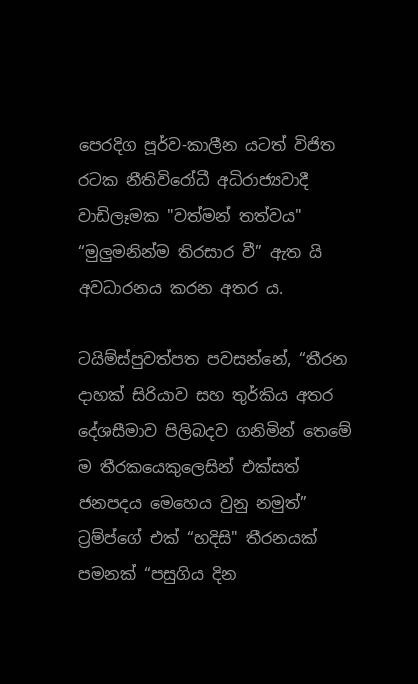පෙරදිග පූර්ව-කාලීන යටත් විජිත රටක නීතිවිරෝධී අධිරාජ්‍යවාදී වාඩිලෑමක "වත්මන් තත්වය" “මුලුමනින්ම තිරසාර වී” ඇත යි අවධාරනය කරන අතර ය.

ටයිම්ස්පුවත්පත පවසන්නේ, “තීරන දාහක් සිරියාව සහ තුර්කිය අතර දේශසීමාව පිලිබදව ගනිමින් තෙමේ ම තීරකයෙකුලෙසින් එක්සත් ජනපදය මෙහෙය වුනු නමුත්” ට්‍රම්ප්ගේ එක් “හදිසි" තීරනයක් පමනක් “පසුගිය දින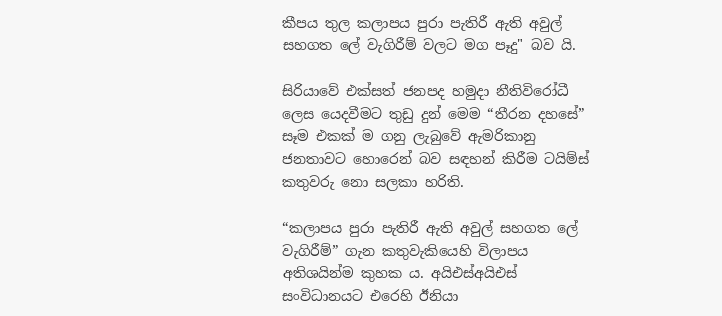කීපය තුල කලාපය පුරා පැතිරී ඇති අවුල් සහගත ලේ වැගිරීම් වලට මග පෑදු" බව යි.

සිරියාවේ එක්සත් ජනපද හමුදා නීතිවිරෝධී ලෙස යෙදවීමට තුඩු දුන් මෙම “තීරන දහසේ” සෑම එකක් ම ගනු ලැබුවේ ඇමරිකානු ජනතාවට හොරෙන් බව සඳහන් කිරීම ටයිම්ස් කතුවරු නො සලකා හරිති.

“කලාපය පුරා පැතිරී ඇති අවුල් සහගත ලේ වැගිරීම්” ගැන කතුවැකියෙහි විලාපය අතිශයින්ම කුහක ය. අයිඑස්අයිඑස් සංවිධානයට එරෙහි ඊනියා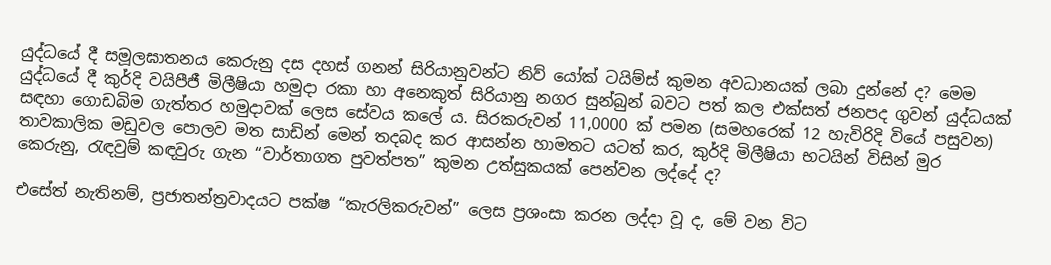යුද්ධයේ දී සමූලඝාතනය කෙරුනු දස දහස් ගනන් සිරියානුවන්ට නිව් යෝක් ටයිම්ස් කුමන අවධානයක් ලබා දුන්නේ ද? මෙම යුද්ධයේ දී කුර්දි වයිපීජී මිලීෂියා හමුදා රකා හා අනෙකුත් සිරියානු නගර සුන්බුන් බවට පත් කල එක්සත් ජනපද ගුවන් යුද්ධයක් සඳහා ගොඩබිම ගැත්තර හමුදාවක් ලෙස සේවය කලේ ය. සිරකරුවන් 11,0000 ක් පමන (සමහරෙක් 12 හැවිරිදි වියේ පසුවන) තාවකාලික මඩුවල පොලව මත සාඩින් මෙන් තදබද කර ආසන්න හාමතට යටත් කර, කුර්දි මිලීෂියා භටයින් විසින් මුර කෙරුනු, රැඳවුම් කඳවුරු ගැන “වාර්තාගත පුවත්පත” කුමන උත්සුකයක් පෙන්වන ලද්දේ ද?

එසේත් නැතිනම්, ප්‍රජාතන්ත්‍රවාදයට පක්ෂ “කැරලිකරුවන්” ලෙස ප්‍රශංසා කරන ලද්දා වූ ද, මේ වන විට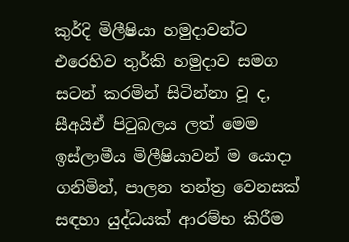කුර්දි මිලීෂියා හමුදාවන්ට එරෙහිව තුර්කි හමුදාව සමග සටන් කරමින් සිටින්නා වූ ද, සීඅයිඒ පිටුබලය ලත් මෙම ඉස්ලාමීය මිලීෂියාවන් ම යොදා ගනිමින්, පාලන තන්ත්‍ර වෙනසක් සඳහා යුද්ධයක් ආරම්භ කිරීම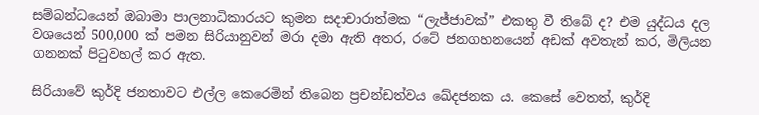සම්බන්ධයෙන් ඔබාමා පාලනාධිකාරයට කුමන සදාචාරාත්මක “ලැජ්ජාවක්” එකතු වී තිබේ ද? එම යුද්ධය දල වශයෙන් 500,000 ක් පමන සිරියානුවන් මරා දමා ඇති අතර, රටේ ජනගහනයෙන් අඩක් අවතැන් කර, මිලියන ගනනක් පිටුවහල් කර ඇත.

සිරියාවේ කුර්දි ජනතාවට එල්ල කෙරෙමින් තිබෙන ප්‍රචන්ඩත්වය ඛේදජනක ය. කෙසේ වෙතත්, කුර්දි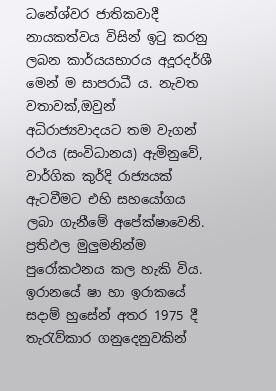ධනේශ්වර ජාතිකවාදී නායකත්වය විසින් ඉටු කරනු ලබන කාර්යයභාරය අදූරදර්ශී මෙන් ම සාපරාධී ය. නැවත වතාවක්,ඔවුන් අධිරාජ්‍යවාදයට තම වැගන් රථය (සංවිධානය) ඇමිනුවේ, වාර්ගික කුර්දි රාජ්‍යයක් ඇටවීමට එහි සහයෝගය ලබා ගැනීමේ අපේක්ෂාවෙනි. ප්‍රතිඵල මුලුමනින්ම පුරෝකථනය කල හැකි විය. ඉරානයේ ෂා හා ඉරාකයේ සදාම් හුසේන් අතර 1975 දී තැරැව්කාර ගනුදෙනුවකින්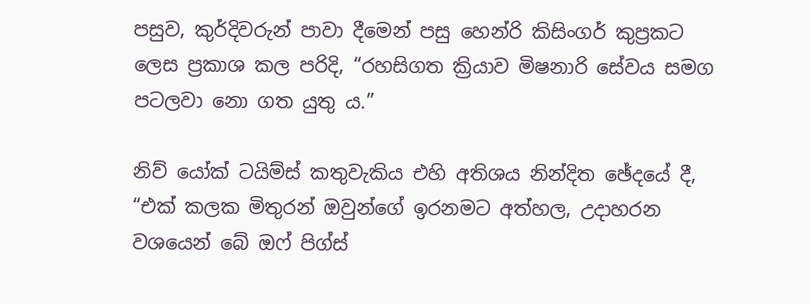පසුව, කුර්දිවරුන් පාවා දීමෙන් පසු හෙන්රි කිසිංගර් කුප්‍රකට ලෙස ප්‍රකාශ කල පරිදි, “රහසිගත ක්‍රියාව මිෂනාරි සේවය සමග පටලවා නො ගත යුතු ය.”

නිව් යෝක් ටයිම්ස් කතුවැකිය එහි අතිශය නින්දිත ඡේදයේ දී, “එක් කලක මිතුරන් ඔවුන්ගේ ඉරනමට අත්හල, උදාහරන වශයෙන් බේ ඔෆ් පිග්ස්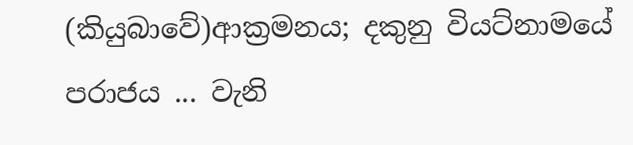(කියුබාවේ)ආක්‍රමනය; දකුනු වියට්නාමයේ පරාජය ... වැනි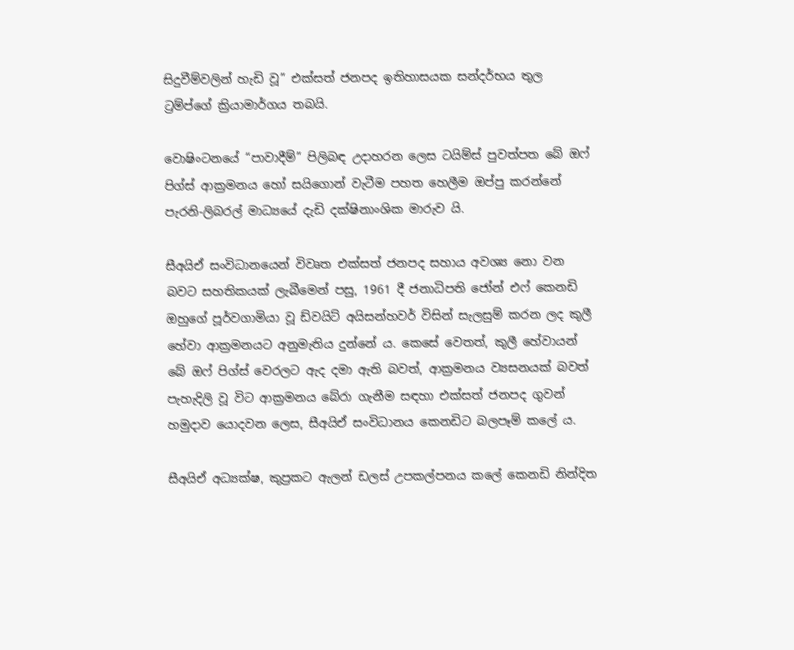සිදුවීම්වලින් හැඩි වූ” එක්සත් ජනපද ඉතිහාසයක සන්දර්භය තුල ට්‍රම්ප්ගේ ක්‍රියාමාර්ගය තබයි.

වොෂිංටනයේ “පාවාදීම්” පිලිබඳ උදාහරන ලෙස ටයිම්ස් පුවත්පත බේ ඔෆ් පිග්ස් ආක්‍රමනය හෝ සයිගොන් වැටීම පහත හෙලීම ඔප්පු කරන්නේ පැරනි-ලිබරල් මාධ්‍යයේ දැඩි දක්ෂිනාංශික මාරුව යි.

සීඅයිඒ සංවිධානයෙන් විවෘත එක්සත් ජනපද සහාය අවශ්‍ය නො වන බවට සහතිකයක් ලැබීමෙන් පසු, 1961 දී ජනාධිපති ජෝන් එෆ් කෙනඩි ඔහුගේ පූර්වගාමියා වූ ඩ්වයිට් අයිසන්හවර් විසින් සැලසුම් කරන ලද කුලී හේවා ආක්‍රමනයට අනුමැතිය දුන්නේ ය. කෙසේ වෙතත්, කුලී හේවායන් බේ ඔෆ් පිග්ස් වෙරලට ඇද දමා ඇති බවත්, ආක්‍රමනය ව්‍යසනයක් බවත් පැහැදිලි වූ විට ආක්‍රමනය බේරා ගැනීම සඳහා එක්සත් ජනපද ගුවන් හමුදාව යොදවන ලෙස, සීඅයිඒ සංවිධානය කෙනඩිට බලපෑම් කලේ ය.

සීඅයිඒ අධ්‍යක්ෂ, කුප්‍රකට ඇලන් ඩලස් උපකල්පනය කලේ කෙනඩි නින්දිත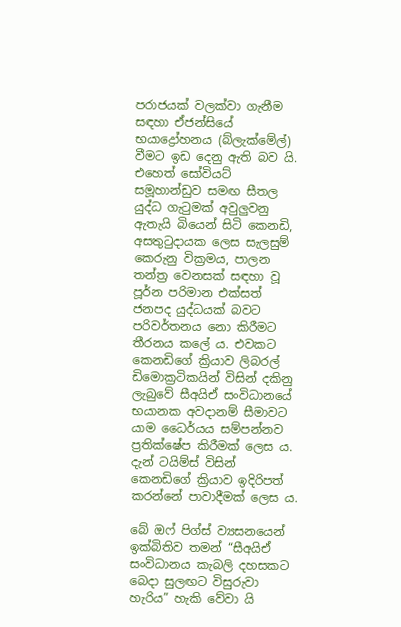පරාජයක් වලක්වා ගැනීම සඳහා ඒජන්සියේ භයාද්‍රෝහනය (බ්ලැක්මේල්) වීමට ඉඩ දෙනු ඇති බව යි. එහෙත් සෝවියට් සමූහාන්ඩුව සමඟ සීතල යුද්ධ ගැටුමක් අවුලුවනු ඇතැයි බියෙන් සිටි කෙනඩි, අසතුටුදායක ලෙස සැලසුම් කෙරුනු වික්‍රමය, පාලන තන්ත්‍ර වෙනසක් සඳහා වූ පූර්න පරිමාන එක්සත් ජනපද යුද්ධයක් බවට පරිවර්තනය නො කිරීමට තීරනය කලේ ය. එවකට කෙනඩිගේ ක්‍රියාව ලිබරල් ඩිමොක්‍රටිකයින් විසින් දකිනු ලැබුවේ සීඅයිඒ සංවිධානයේ භයානක අවදානම් සීමාවට යාම ධෛර්යය සම්පන්නව ප්‍රතික්ෂේප කිරීමක් ලෙස ය. දැන් ටයිම්ස් විසින් කෙනඩිගේ ක්‍රියාව ඉදිරිපත් කරන්නේ පාවාදීමක් ලෙස ය.

බේ ඔෆ් පිග්ස් ව්‍යසනයෙන් ඉක්බිතිව තමන් “සීඅයිඒ සංවිධානය කැබලි දහසකට බෙදා සුලඟට විසුරුවා හැරිය” හැකි වේවා යි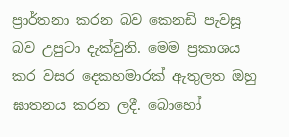ප්‍රාර්තනා කරන බව කෙනඩි පැවසූ බව උපුටා දැක්වුනි. මෙම ප්‍රකාශය කර වසර දෙකහමාරක් ඇතුලත ඔහු ඝාතනය කරන ලදී. බොහෝ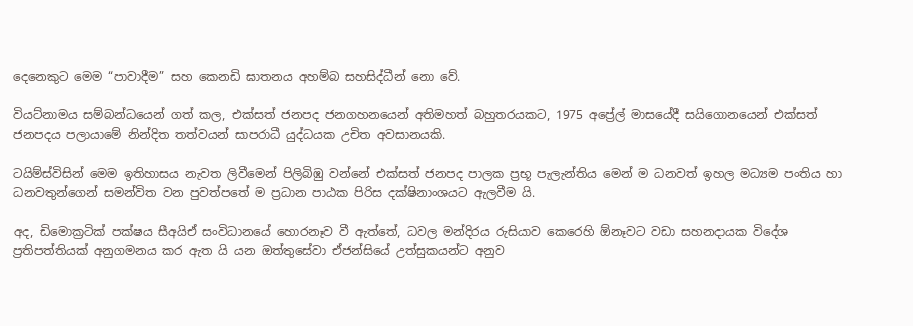දෙනෙකුට මෙම “පාවාදීම” සහ කෙනඩි ඝාතනය අහම්බ සහසිද්ධීන් නො වේ.

වියට්නාමය සම්බන්ධයෙන් ගත් කල, එක්සත් ජනපද ජනගහනයෙන් අතිමහත් බහුතරයකට, 1975 අප්‍රේල් මාසයේදී සයිගොනයෙන් එක්සත් ජනපදය පලායාමේ නින්දිත තත්වයන් සාපරාධී යුද්ධයක උචිත අවසානයකි.

ටයිම්ස්විසින් මෙම ඉතිහාසය නැවත ලිවීමෙන් පිලිබිඹු වන්නේ එක්සත් ජනපද පාලක ප්‍රභූ පැලැන්තිය මෙන් ම ධනවත් ඉහල මධ්‍යම පංතිය හා ධනවතුන්ගෙන් සමන්විත වන පුවත්පතේ ම ප්‍රධාන පාඨක පිරිස දක්ෂිනාංශයට ඇලවීම යි.

අද, ඩිමොක්‍රටික් පක්ෂය සීඅයිඒ සංවිධානයේ හොරනෑව වී ඇත්තේ, ධවල මන්දිරය රුසියාව කෙරෙහි ඕනෑවට වඩා සහනදායක විදේශ ප්‍රතිපත්තියක් අනුගමනය කර ඇත යි යන ඔත්තුසේවා ඒජන්සියේ උත්සුකයන්ට අනුව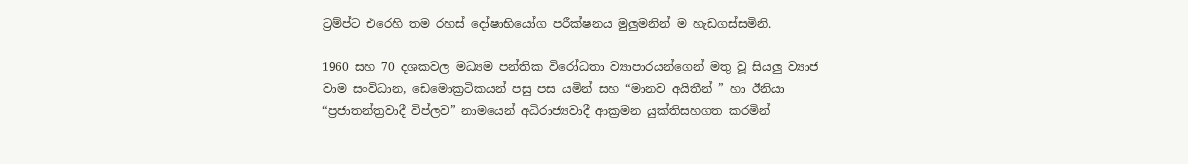ට්‍රම්ප්ට එරෙහි තම රහස් දෝෂාභියෝග පරීක්ෂනය මුලුමනින් ම හැඩගස්සමිනි.

1960 සහ 70 දශකවල මධ්‍යම පන්තික විරෝධතා ව්‍යාපාරයන්ගෙන් මතු වූ සියලු ව්‍යාජ වාම සංවිධාන, ඩෙමොක්‍රටිකයන් පසු පස යමින් සහ “මානව අයිතීන් ” හා ඊනියා “ප්‍රජාතන්ත්‍රවාදී විප්ලව” නාමයෙන් අධිරාජ්‍යවාදී ආක්‍රමන යුක්තිසහගත කරමින්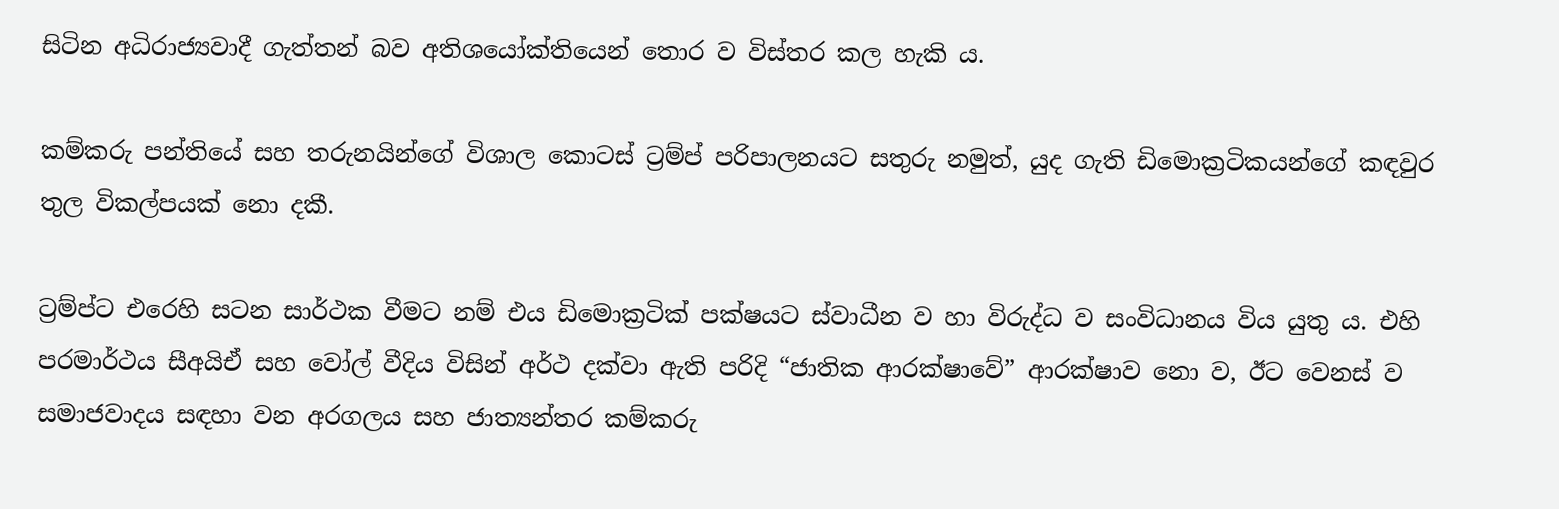සිටින අධිරාජ්‍යවාදී ගැත්තන් බව අතිශයෝක්තියෙන් තොර ව විස්තර කල හැකි ය.

කම්කරු පන්තියේ සහ තරුනයින්ගේ විශාල කොටස් ට්‍රම්ප් පරිපාලනයට සතුරු නමුත්, යුද ගැති ඩිමොක්‍රටිකයන්ගේ කඳවුර තුල විකල්පයක් නො දකී.

ට්‍රම්ප්ට එරෙහි සටන සාර්ථක වීමට නම් එය ඩිමොක්‍රටික් පක්ෂයට ස්වාධීන ව හා විරුද්ධ ව සංවිධානය විය යුතු ය. එහි පරමාර්ථය සීඅයිඒ සහ වෝල් වීදිය විසින් අර්ථ දක්වා ඇති පරිදි “ජාතික ආරක්ෂාවේ” ආරක්ෂාව නො ව, ඊට වෙනස් ව සමාජවාදය සඳහා වන අරගලය සහ ජාත්‍යන්තර කම්කරු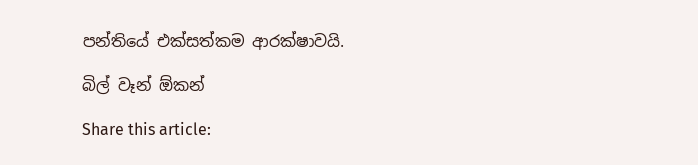පන්තියේ එක්සත්කම ආරක්ෂාව‍යි.

බිල් වෑන් ඕකන්

Share this article: